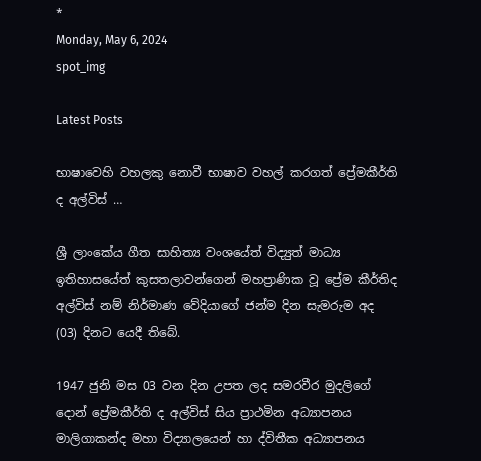*
Monday, May 6, 2024
spot_img

Latest Posts

භාෂාවෙහි වහලකු නොවී භාෂාව වහල් කරගත් ප්‍රේමකීර්ති ද අල්විස් …

ශ්‍රී ලාංකේය ගීත සාහිත්‍ය වංශයේත් විද්‍යුත් මාධ්‍ය ඉතිහාසයේත් කුසතලාවන්ගෙන් මහප්‍රාණික වූ ප්‍රේම කීර්තිද අල්විස් නම් නිර්මාණ වේදියාගේ ජන්ම දින සැමරුම අද (03) දිනට යෙදී තිබේ.

1947 ජුනි මස 03 වන දින උපත ලද සමරවීර මුදලිගේ දොන් ප්‍රේමකීර්ති ද අල්විස් සිය ප්‍රාථමින අධ්‍යාපනය මාලිගාකන්ද මහා විද්‍යාලයෙන් හා ද්විතීක අධ්‍යාපනය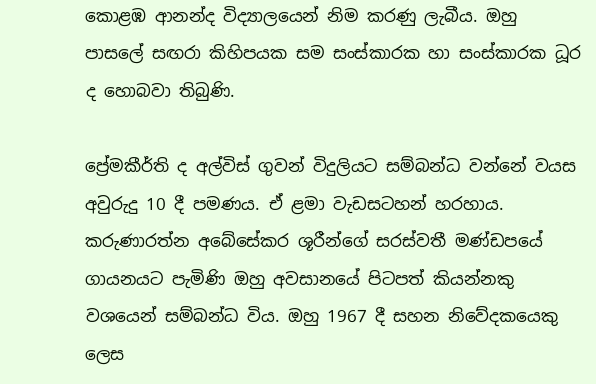කොළඹ ආනන්ද විද්‍යාලයෙන් නිම කරණු ලැබීය. ඔහු පාසලේ සඟරා කිහිපයක සම සංස්කාරක හා සංස්කාරක ධූර ද හොබවා තිබුණි.

ප්‍රේමකීර්ති ද අල්විස් ගුවන් විදුලියට සම්බන්ධ වන්නේ වයස අවුරුදු 10 දී පමණය. ඒ ළමා වැඩසටහන් හරහාය. කරුණාරත්න අබේසේකර ශූරීන්ගේ සරස්වතී මණ්ඩපයේ ගායනයට පැමිණි ඔහු අවසානයේ පිටපත් කියන්නකු වශයෙන් සම්බන්ධ විය. ඔහු 1967 දී සහන නිවේදකයෙකු ලෙස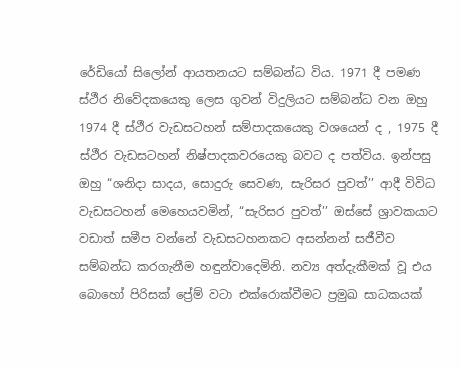රේඩියෝ සිලෝන් ආයතනයට සම්බන්ධ විය. 1971 දී පමණ ස්ථීර නිවේදක‍යෙකු ලෙස ගුවන් විදුලියට සම්බන්ධ වන ඔහු 1974 දී ස්ථීර වැඩසටහන් සම්පාදකයෙකු වශයෙන් ද , 1975 දී ස්ථීර වැඩසටහන් නිෂ්පාදකවරයෙකු බවට ද පත්විය. ඉන්පසු ඔහු “ශනිදා සාදය, සොදුරු සෙවණ, සැරිසර පුවත්’’ ආදී විවිධ වැඩසටහන් මෙහෙයවමින්, “සැරිසර පුවත්’’ ඔස්සේ ශ්‍රාවකයාට වඩාත් සමීප වන්නේ වැඩසටහනකට අසන්නන් සජීවීව සම්බන්ධ කරගැනීම හඳුන්වාදෙමිනි. නව්‍ය අත්දැකීමක් වූ එය බොහෝ පිරිසක් ප්‍රේම් වටා එක්රොක්වීමට ප්‍රමුඛ සාධකයක්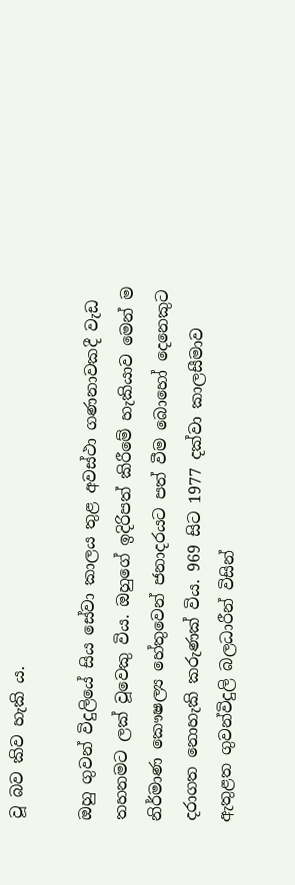වූ බව කිව හැකි ය.

ඔහු ගුවන් විදුලියේ සිය සේවා කාලය තුළ අවස්ථා ගණනාවකදී වැඩ තහනමට ලක් වූවෙකු විය. ඔහුගේ ඉදිරිපත් කිරීමේ හැකියාව මෙන් ම නිර්මාණ කෞෂල්‍ය හේතුවෙන් ජනාදරයට පත් වීම බොහෝ දෙනෙකුට දරාගත නොහැකි කරුණක් විය. 969 සිට 1977 දක්‌වා කාලසීමාව ඇතුළත ගුවන්විදුලි බලධාරීන් විසින්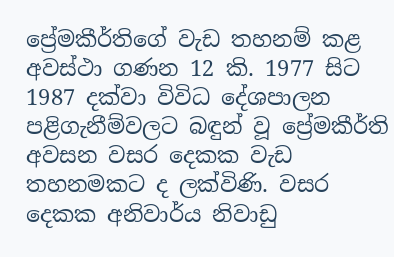ප්‍රේමකීර්තිගේ වැඩ තහනම් කළ අවස්‌ථා ගණන 12 කි. 1977 සිට 1987 දක්‌වා විවිධ දේශපාලන පළිගැනීම්වලට බඳුන් වූ ප්‍රේමකීර්ති අවසන වසර දෙකක වැඩ තහනමකට ද ලක්‌විණි. වසර දෙකක අනිවාර්ය නිවාඩු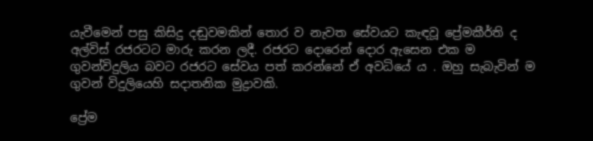යැවීමෙන් පසු කිසිදු දඬුවමකින් තොර ව නැවත සේවයට කැඳවූ ප්‍රේමකීර්ති ද අල්විස්‌ රජරටට මාරු කරන ලදී. රජරට දොරෙන් දොර ඇසෙන එක ම ගුවන්විදුලිය බවට රජරට සේවය පත් කරන්නේ ඒ අවධියේ ය . ඔහු සැබැවින් ම ගුවන් විදුලියෙහි සදාතනික මුද්‍රාවකි.

ප්‍රේම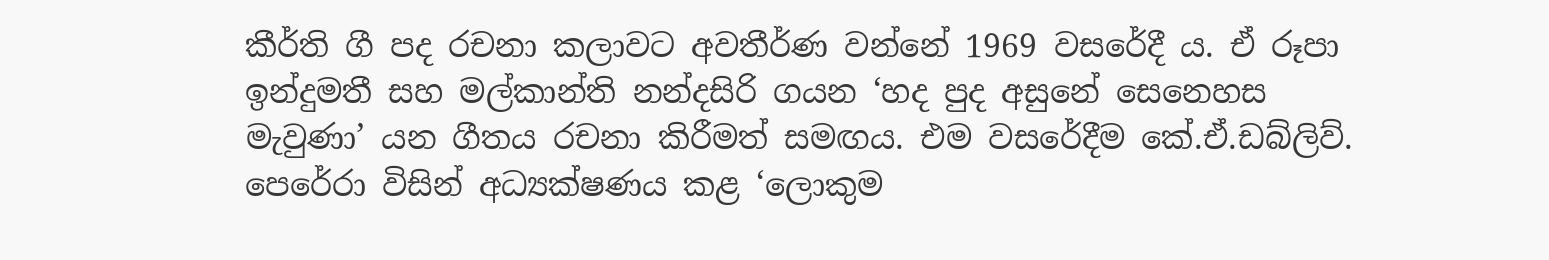කීර්ති ගී පද රචනා කලාවට අවතීර්ණ වන්නේ 1969 වසරේදී ය. ඒ රූපා ඉන්දුමතී සහ මල්කාන්ති නන්දසිරි ගයන ‘හද පුද අසුනේ සෙනෙහස මැවුණා’ යන ගීතය රචනා කිරීමත් සමඟය. එම වසරේදීම කේ.ඒ.ඩබ්ලිව්. පෙරේරා විසින් අධ්‍යක්ෂණය කළ ‘ලොකුම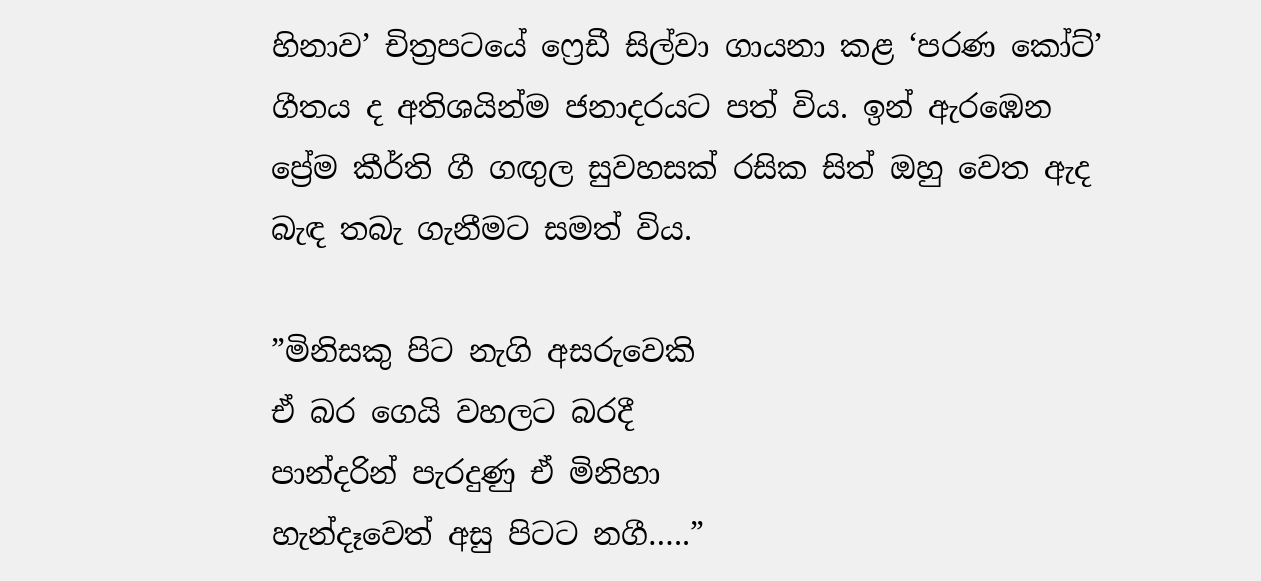හිනාව’ චිත්‍රපටයේ ෆ්‍රෙඩී සිල්වා ගායනා කළ ‘පරණ කෝට්’ ගීතය ද අතිශයින්ම ජනාදරයට පත් විය. ඉන් ඇරඹෙන ප්‍රේම කීර්ති ගී ගඟුල සුවහසක් රසික සිත් ඔහු වෙත ඇද බැඳ තබැ ගැනීමට සමත් විය.

”මිනිසකු පිට නැගි අසරුවෙකි
ඒ බර ගෙයි වහලට බරදී
පාන්දරින් පැරදුණු ඒ මිනිහා
හැන්දෑවෙත් අසු පිටට නගී…..”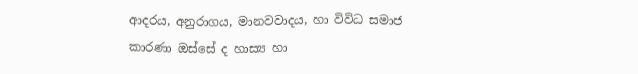ආදරය, අනුරාගය, මානවවාදය, හා විවිධ සමාජ කාරණා ඔස්සේ ද හාස්‍ය හා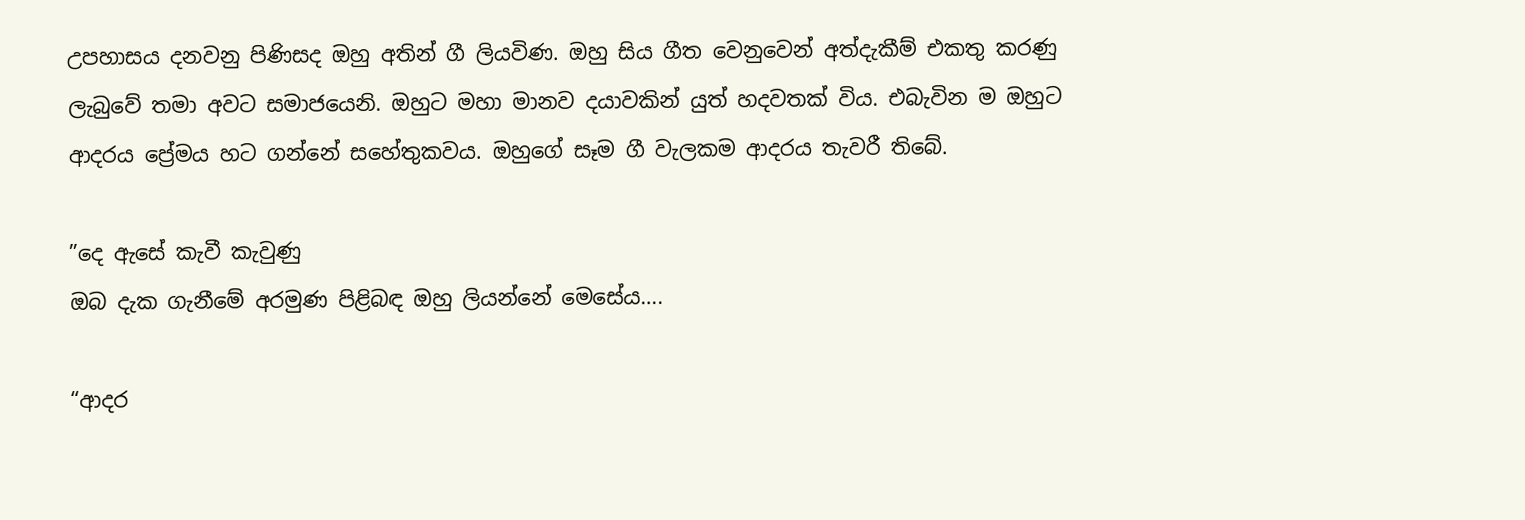උපහාසය දනවනු පිණිසද ඔහු අතින් ගී ලියවිණ. ඔහු සිය ගීත වෙනුවෙන් අත්දැකීම් එකතු කරණු ලැබුවේ තමා අවට සමාජයෙනි. ඔහුට මහා මානව දයාවකින් යුත් හදවතක් විය. එබැවින ම ඔහුට ආදරය ප්‍රේමය හට ගන්නේ සහේතුකවය. ඔහුගේ සෑම ගී වැලකම ආදරය තැවරී තිබේ.

”දෙ ඇසේ කැවී කැවුණු
ඔබ දැක ගැනීමේ අරමුණ පිළිබඳ ඔහු ලියන්නේ මෙසේය….

“ආදර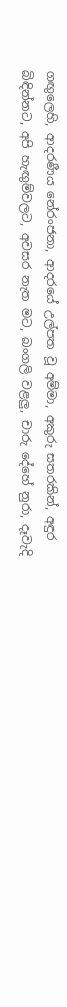ගඟුලෙහි, ආදරණීය නේරංජනා, ආදරයේ උල්පත වූ අම්මා, අකුරු සතරකින්, අඳුර බිඳින්නට, අපි හැඟුම්වලට, අවසර නැත මට, බංගලි වළලු, චාරු දේහේ නුරා, දෑවැදි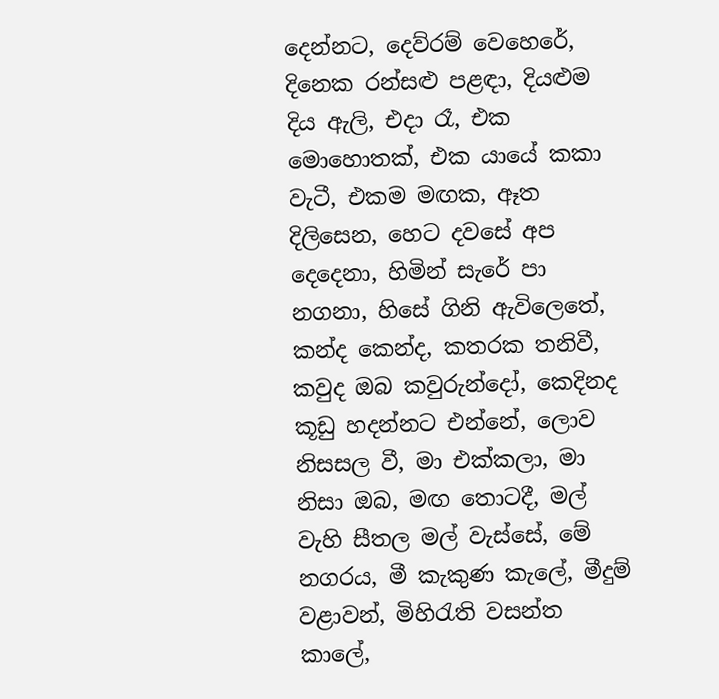දෙන්නට, දෙව්රම් වෙහෙරේ, දිනෙක රන්සළු පළඳා, දියළුම දිය ඇලි, එදා රෑ, එක මොහොතක්, එක යායේ කකා වැටී, එකම මඟක, ඈත දිලිසෙන, හෙට දවසේ අප දෙදෙනා, හිමින් සැරේ පා නගනා, හිසේ ගිනි ඇවිලෙතේ, කන්ද කෙන්ද, කතරක තනිවී, කවුද ඔබ කවුරුන්දෝ, කෙදිනද කූඩු හදන්නට එන්නේ, ලොව නිසසල වී, මා එක්කලා, මා නිසා ඔබ, මඟ තොටදී, මල් වැහි සීතල මල් වැස්සේ, මේ නගරය, මී කැකුණ කැලේ, මීදුම් වළාවන්, මිහිරැති වසන්ත කාලේ,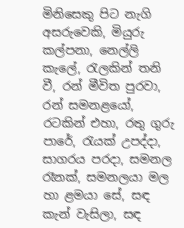මිනිසෙකු පිට නැගි අසරුවෙකි, මියුරු කල්පනා, නෙල්ලි කැලේ, රැලකින් තනි වී, රන් මීවිත පුරවා, රන් සමනළයෝ, රටකින් එහා, රතු ගුරු පාරේ, රැයක් උපද්දා, සාගරය පරදා, සමනල රෑනක්, සමනලයා මල හා ළමයා සේ, සඳ කැන් වැසිලා, සඳ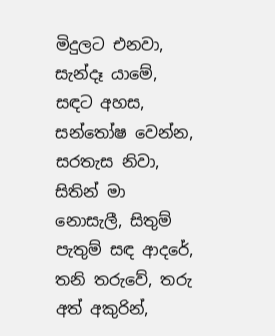මිදුලට එනවා, සැන්දෑ යාමේ, සඳට අහස, සන්තෝෂ වෙන්න, සරතැස නිවා, සිතින් මා නොසැලී, සිතුම් පැතුම් සඳ ආදරේ, තනි තරුවේ, තරු අත් අකුරින්,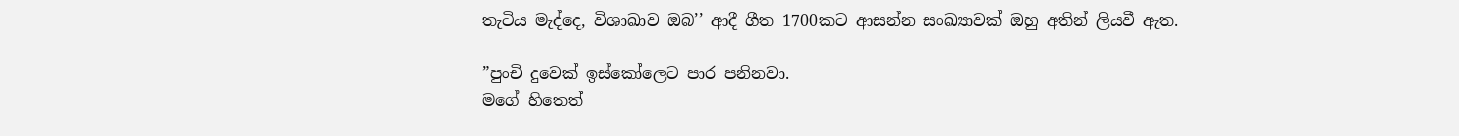තැටිය මැද්දෙ, විශාඛාව ඔබ’’ ආදී ගීත 1700කට ආසන්න සංඛ්‍යාවක් ඔහු අතින් ලියවී ඇත.

”පුංචි දුවෙක් ඉස්කෝලෙට පාර පනිනවා.
මගේ හිතෙත්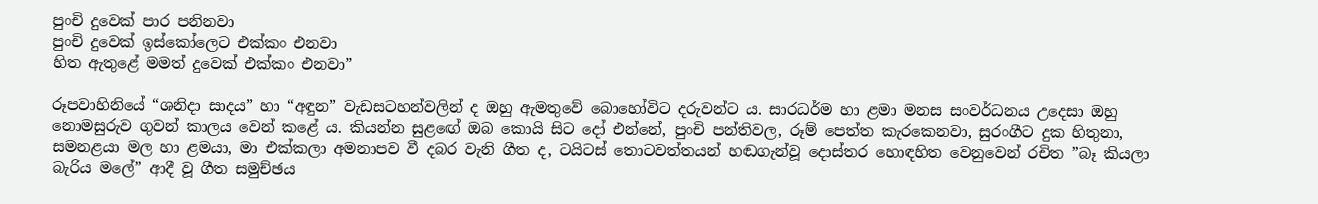පුංචි දුවෙක් පාර පනිනවා
පුංචි දුවෙක් ඉස්කෝලෙට එක්කං එනවා
හිත ඇතුළේ මමත් දුවෙක් එක්කං එනවා”

රූපවාහිනියේ “ශනිදා සාදය” හා “අඳුන” වැඩසටහන්වලින් ද ඔහු ඇමතුවේ බොහෝවිට දරුවන්ට ය. සාරධර්ම හා ළමා මනස සංවර්ධනය උදෙසා ඔහු නොමසුරුව ගුවන් කාලය වෙන් කළේ ය. කියන්න සුළඟේ ඔබ කොයි සිට දෝ එන්නේ, පුංචි පන්තිවල, රූම් පෙත්ත කැරකෙනවා, සුරංගීට දුක හිතුනා, සමනළයා මල හා ළමයා, මා එක්‌කලා අමනාපව වී දබර වැනි ගීත ද, ටයිටස්‌ තොටවත්තයන් හඬගැන්වූ දොස්‌තර හොඳහිත වෙනුවෙන් රචිත ”බෑ කියලා බැරිය මලේ” ආදී වූ ගීත සමුච්ඡය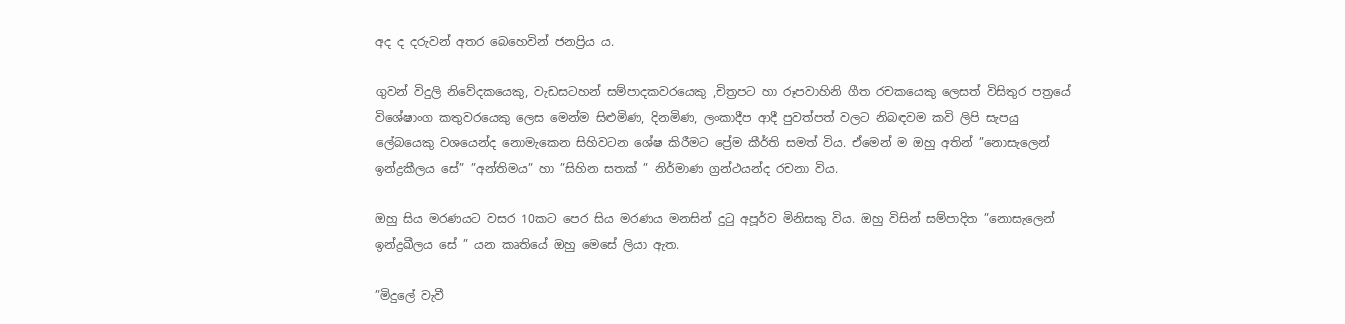අද ද දරුවන් අතර බෙහෙවින් ජනප්‍රිය ය.

ගුවන් විදුලි නිවේදකයෙකු, වැඩසටහන් සම්පාදකවරයෙකු ,චිත්‍රපට හා රූපවාහිනි ගීත රචකයෙකු ලෙසත් විසිතුර පත්‍රයේ විශේෂාංග කතුවරයෙකු ලෙස මෙන්ම සිළුමිණ, දිනමිණ, ලංකාදීප ආදී පුවත්පත් වලට නිබඳවම කවි ලිපි සැපයු ලේබයෙකු වශයෙන්ද නොමැකෙන සිහිවටන ශේෂ කිරීමට ප්‍රේම කීර්ති සමත් විය. ඒමෙන් ම ඔහු අතින් ”නොසැලෙන් ඉන්ද්‍රකීලය සේ” ”අන්තිමය” හා ”සිහින සතක් ” නිර්මාණ ග්‍රන්ථයන්ද රචනා විය.

ඔහු සිය මරණයට වසර 10කට පෙර සිය මරණය මනසින් දුටු අපූර්ව මිනිසකු විය. ඔහු විසින් සම්පාදිත ”නොසැලෙන් ඉන්ද්‍රඛීලය සේ ” යන කෘතියේ ඔහු මෙසේ ලියා ඇත.

”මිදුලේ වැවී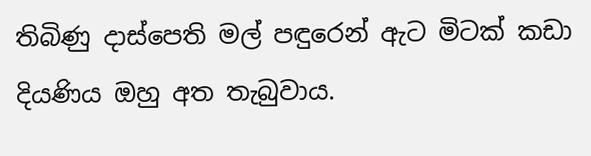තිබිණු දාස්පෙති මල් පඳුරෙන් ඇට මිටක් කඩා දියණිය ඔහු අත තැබුවාය.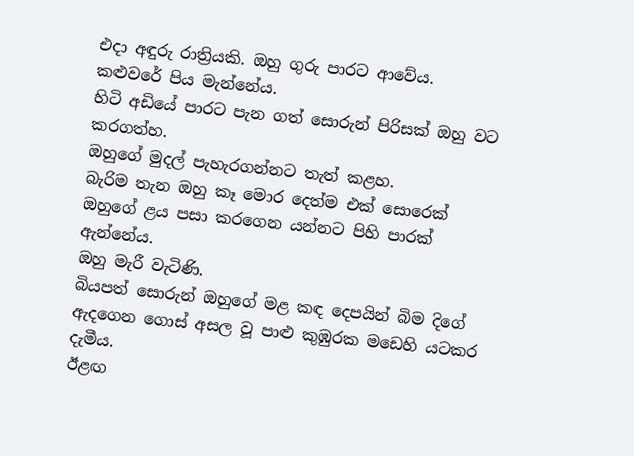එදා අඳුරු රාත්‍රියකි. ඔහු ගුරු පාරට ආවේය.
කළුවරේ පිය මැන්නේය.
හිටි අඩියේ පාරට පැන ගත් සොරුන් පිරිසක් ඔහු වට කරගත්හ.
ඔහුගේ මුදල් පැහැරගන්නට තැත් කළහ.
බැරිම තැන ඔහු කෑ මොර දෙත්ම එක් සොරෙක් ඔහුගේ ළය පසා කරගෙන යන්නට පිහි පාරක් ඇන්නේය.
ඔහු මැරී වැටිණි.
බියපත් සොරුන් ඔහුගේ මළ කඳ දෙපයින් බිම දිගේ ඇදගෙන ගොස් අසල වූ පාළු කුඹුරක මඩෙහි යටකර දැමීය.
ඊළඟ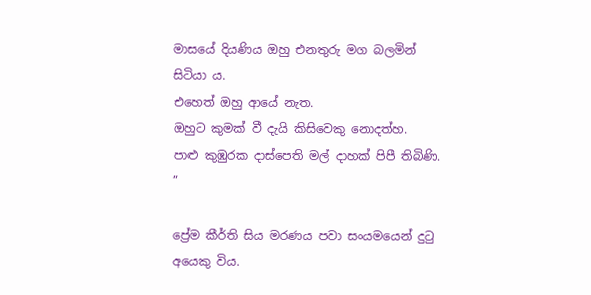මාසයේ දියණිය ඔහු එනතුරු මග බලමින් සිටියා ය.
එහෙත් ඔහු ආයේ නැත.
ඔහුට කුමක් වී දැයි කිසිවෙකු නොදත්හ.
පාළු කුඹුරක දාස්පෙති මල් දාහක් පිපී තිබිණි. ”

ප්‍රේම කීර්ති සිය මරණය පවා සංයමයෙන් දුටු අයෙකු විය.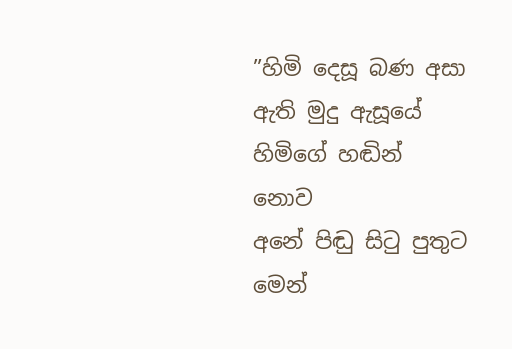”හිමි දෙසූ බණ අසා ඇති මුදු ඇසූයේ හිමිගේ හඬින් නොව
අනේ පිඬු සිටු පුතුට මෙන්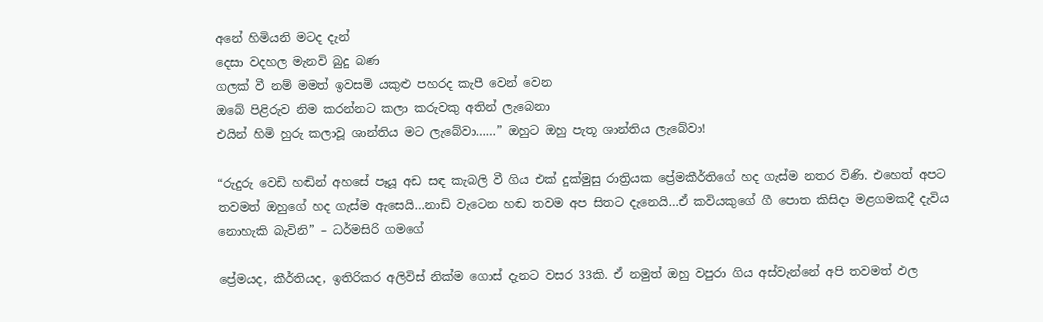අනේ හිමියනි මටද දැන්
දෙසා වදහල මැනවි බුදු බණ
ගලක් වී නම් මමත් ඉවසමි යකුළු පහරද කැපී වෙන් වෙන
ඔබේ පිළිරුව නිම කරන්නට කලා කරුවකු අතින් ලැබෙනා
එයින් හිමි හුරු කලාවූ ශාන්තිය මට ලැබේවා……” ඔහුට ඔහු පැතූ ශාන්තිය ලැබේවා!

“රුදුරු වෙඩි හඬින් අහසේ පෑයූ අඩ සඳ කැබලි වී ගිය එක් දුක්මුසු රාත්‍රියක ප්‍රේමකීර්තිගේ හද ගැස්ම නතර විණි. එහෙත් අපට තවමත් ඔහුගේ හද ගැස්ම ඇසෙයි…නාඩි වැටෙන හඬ තවම අප සිතට දැනෙයි…ඒ කවියකුගේ ගී පොත කිසිදා මළගමකදී දැවිය නොහැකි බැවිනි” – ධර්මසිරි ගමගේ

ප්‍රේමයද, කීර්තියද, ඉතිරිකර අලිවිස් නික්ම ගොස් දැනට වසර 33කි. ඒ නමුත් ඔහු වපුරා ගිය අස්වැන්නේ අපි තවමත් ඵල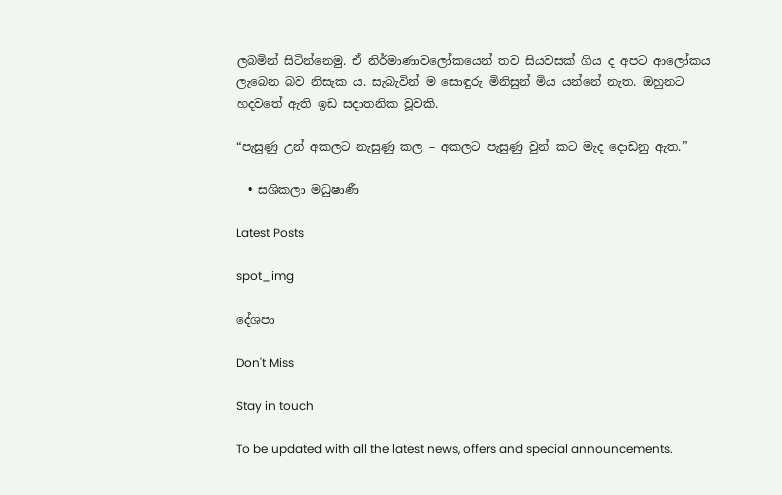ලබමින් සිටින්නෙමු. ඒ නිර්මාණාවලෝකයෙන් තව සියවසක් ගිය ද අපට ආලෝකය ලැබෙන බව නිසැක ය. සැබැවින් ම සොඳුරු මිනිසුන් මිය යන්නේ නැත. ඔහුනට හදවතේ ඇති ඉඩ සදාතනික වූවකි.

“පැසුණු උන් අකලට නැසුණු කල – අකලට පැසුණු වුන් කට මැද දොඩනු ඇත.”

  • සශිකලා මධුෂාණී

Latest Posts

spot_img

දේශපා

Don't Miss

Stay in touch

To be updated with all the latest news, offers and special announcements.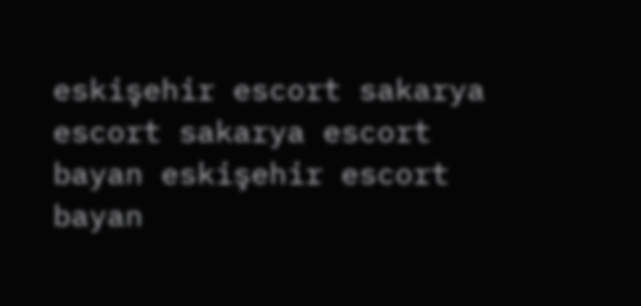eskişehir escort sakarya escort sakarya escort bayan eskişehir escort bayan